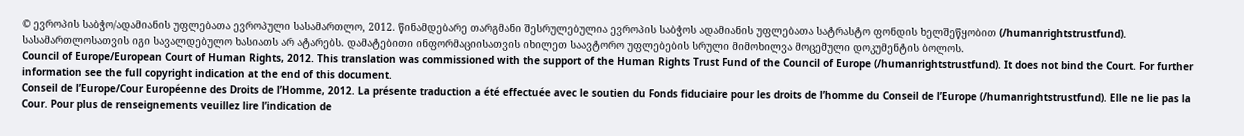© ევროპის საბჭო/ადამიანის უფლებათა ევროპული სასამართლო, 2012. წინამდებარე თარგმანი შესრულებულია ევროპის საბჭოს ადამიანის უფლებათა სატრასტო ფონდის ხელშეწყობით (/humanrightstrustfund). სასამართლოსათვის იგი სავალდებულო ხასიათს არ ატარებს. დამატებითი ინფორმაციისათვის იხილეთ საავტორო უფლებების სრული მიმოხილვა მოცემული დოკუმენტის ბოლოს.
Council of Europe/European Court of Human Rights, 2012. This translation was commissioned with the support of the Human Rights Trust Fund of the Council of Europe (/humanrightstrustfund). It does not bind the Court. For further information see the full copyright indication at the end of this document.
Conseil de l’Europe/Cour Européenne des Droits de l’Homme, 2012. La présente traduction a été effectuée avec le soutien du Fonds fiduciaire pour les droits de l’homme du Conseil de l’Europe (/humanrightstrustfund). Elle ne lie pas la Cour. Pour plus de renseignements veuillez lire l’indication de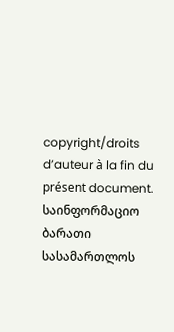copyright/droits d’auteur à la fin du présent document.
საინფორმაციო ბარათი სასამართლოს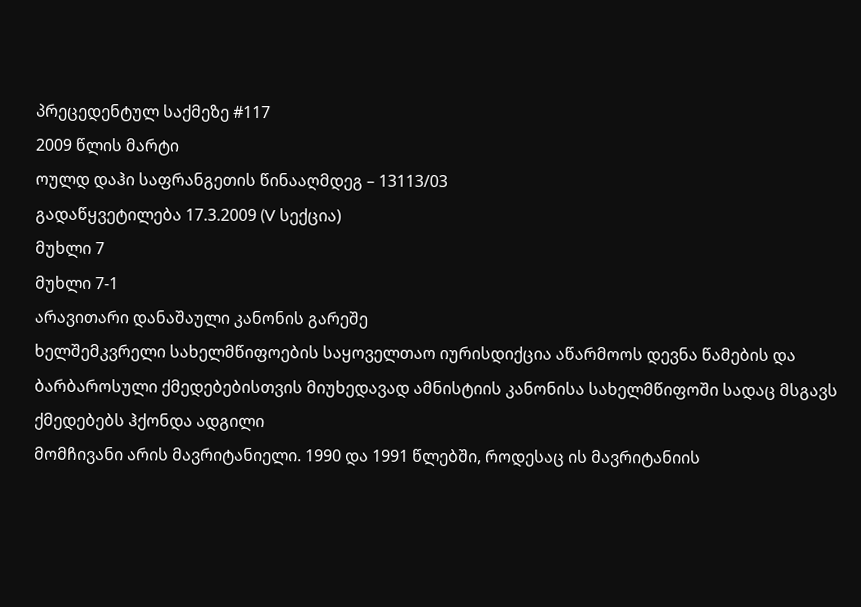პრეცედენტულ საქმეზე #117
2009 წლის მარტი
ოულდ დაჰი საფრანგეთის წინააღმდეგ – 13113/03
გადაწყვეტილება 17.3.2009 (V სექცია)
მუხლი 7
მუხლი 7-1
არავითარი დანაშაული კანონის გარეშე
ხელშემკვრელი სახელმწიფოების საყოველთაო იურისდიქცია აწარმოოს დევნა წამების და ბარბაროსული ქმედებებისთვის მიუხედავად ამნისტიის კანონისა სახელმწიფოში სადაც მსგავს ქმედებებს ჰქონდა ადგილი
მომჩივანი არის მავრიტანიელი. 1990 და 1991 წლებში, როდესაც ის მავრიტანიის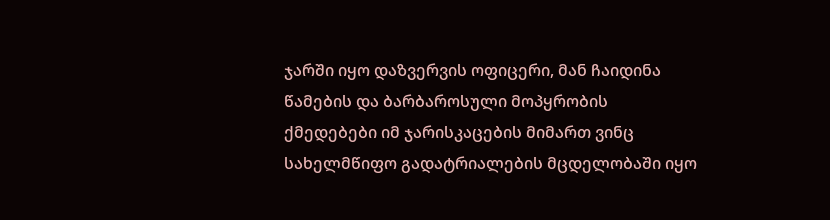ჯარში იყო დაზვერვის ოფიცერი, მან ჩაიდინა წამების და ბარბაროსული მოპყრობის ქმედებები იმ ჯარისკაცების მიმართ ვინც სახელმწიფო გადატრიალების მცდელობაში იყო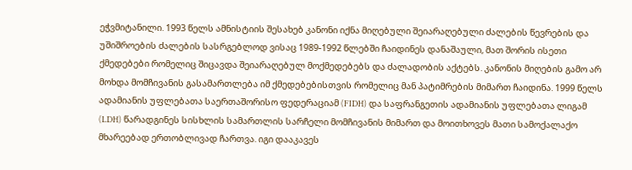ეჭვმიტანილი. 1993 წელს ამნისტიის შესახებ კანონი იქნა მიღებული შეიარაღებული ძალების წევრების და უშიშროების ძალების სასრგებლოდ ვისაც 1989-1992 წლებში ჩაიდინეს დანაშაული, მათ შორის ისეთი ქმედებები რომელიც შიცავდა შეიარაღებულ მოქმედებებს და ძალადობის აქტებს. კანონის მიღების გამო არ მოხდა მომჩივანის გასამართლება იმ ქმედებებისთვის რომელიც მან პატიმრების მიმართ ჩაიდინა. 1999 წელს ადამიანის უფლებათა საერთაშორისო ფედერაციამ (FIDH) და საფრანგეთის ადამიანის უფლებათა ლიგამ (LDH) წარადგინეს სისხლის სამართლის სარჩელი მომჩივანის მიმართ და მოითხოვეს მათი სამოქალაქო მხარეებად ერთობლივად ჩართვა. იგი დააკავეს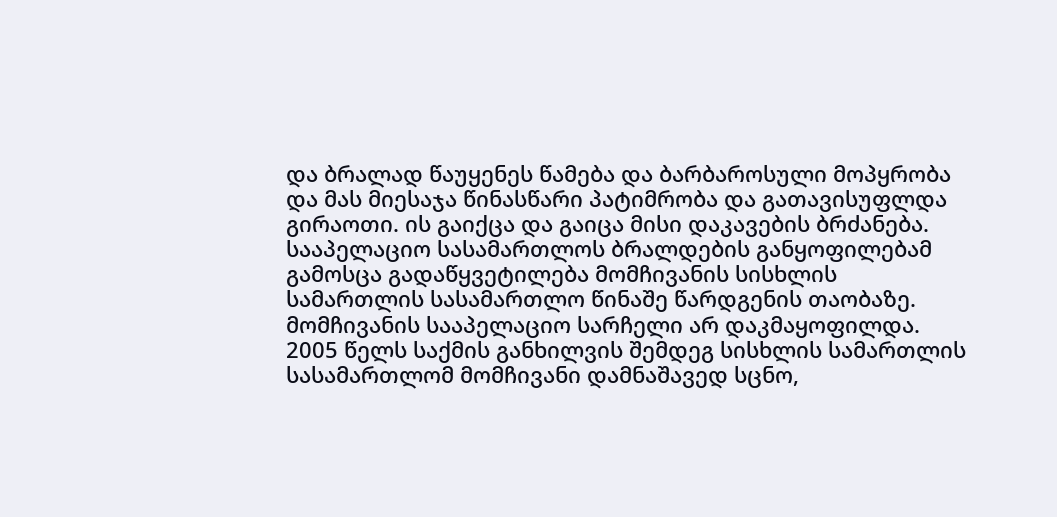და ბრალად წაუყენეს წამება და ბარბაროსული მოპყრობა და მას მიესაჯა წინასწარი პატიმრობა და გათავისუფლდა გირაოთი. ის გაიქცა და გაიცა მისი დაკავების ბრძანება. სააპელაციო სასამართლოს ბრალდების განყოფილებამ გამოსცა გადაწყვეტილება მომჩივანის სისხლის სამართლის სასამართლო წინაშე წარდგენის თაობაზე. მომჩივანის სააპელაციო სარჩელი არ დაკმაყოფილდა. 2005 წელს საქმის განხილვის შემდეგ სისხლის სამართლის სასამართლომ მომჩივანი დამნაშავედ სცნო,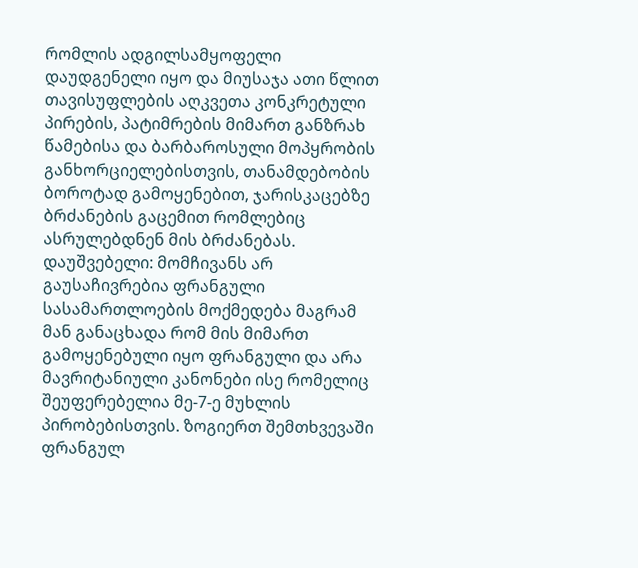რომლის ადგილსამყოფელი დაუდგენელი იყო და მიუსაჯა ათი წლით თავისუფლების აღკვეთა კონკრეტული პირების, პატიმრების მიმართ განზრახ წამებისა და ბარბაროსული მოპყრობის განხორციელებისთვის, თანამდებობის ბოროტად გამოყენებით, ჯარისკაცებზე ბრძანების გაცემით რომლებიც ასრულებდნენ მის ბრძანებას.
დაუშვებელი: მომჩივანს არ გაუსაჩივრებია ფრანგული სასამართლოების მოქმედება მაგრამ მან განაცხადა რომ მის მიმართ გამოყენებული იყო ფრანგული და არა მავრიტანიული კანონები ისე რომელიც შეუფერებელია მე-7-ე მუხლის პირობებისთვის. ზოგიერთ შემთხვევაში ფრანგულ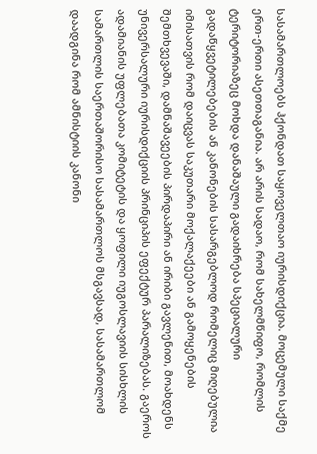სასამართლოებს ჰქონდათ საყოველთაო იურისდიქცია. მოცემული საქმე ერთ-ერთი ასეთთაგანია. არ არის სადაო, რომ სახელმწიფო, რომლის ტერიტორიაზეც მოხდა დანაშაული გადაიხრება სპეციალური გადაწყვეტილებების ან კანონების სასარგებლოდ რომელიც მიღებულია იმისათვის რომ დაიცვას საკუთარი მოქალაქეები ან გამოყენების შემთხვევაში, დამნაშავეების პირდაპირი ან ირიბი გავლენით, მოახდენს უნივერსალური იურისდიქციის პრინციპის ეფექტურ პარალიზებას. გაეროს ადამიანის უფლებათა კომიტეტის და ყოფილი იუგოსლავიის სისხლის სამართლის საერთაშორისო სასამართლოს მსგავსად, სასამართლომ დაადგინა რომ ამნისტიის კანონი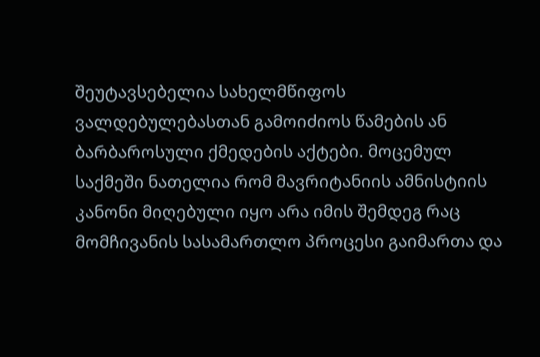შეუტავსებელია სახელმწიფოს ვალდებულებასთან გამოიძიოს წამების ან ბარბაროსული ქმედების აქტები. მოცემულ საქმეში ნათელია რომ მავრიტანიის ამნისტიის კანონი მიღებული იყო არა იმის შემდეგ რაც მომჩივანის სასამართლო პროცესი გაიმართა და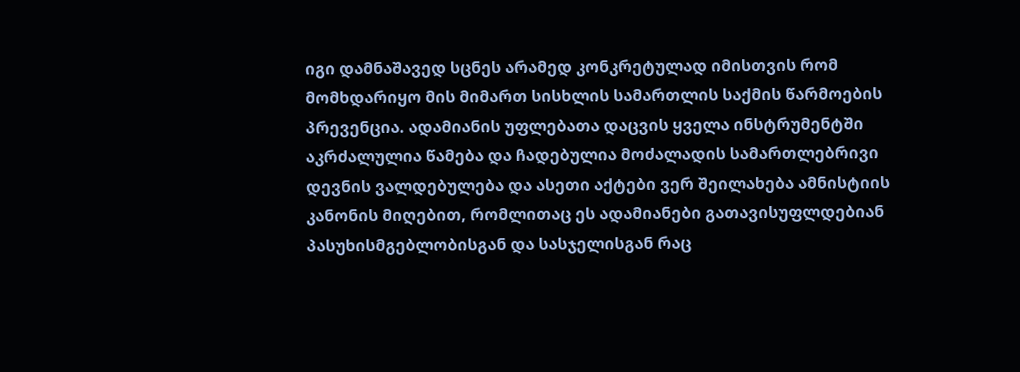იგი დამნაშავედ სცნეს არამედ კონკრეტულად იმისთვის რომ მომხდარიყო მის მიმართ სისხლის სამართლის საქმის წარმოების პრევენცია. ადამიანის უფლებათა დაცვის ყველა ინსტრუმენტში აკრძალულია წამება და ჩადებულია მოძალადის სამართლებრივი დევნის ვალდებულება და ასეთი აქტები ვერ შეილახება ამნისტიის კანონის მიღებით, რომლითაც ეს ადამიანები გათავისუფლდებიან პასუხისმგებლობისგან და სასჯელისგან რაც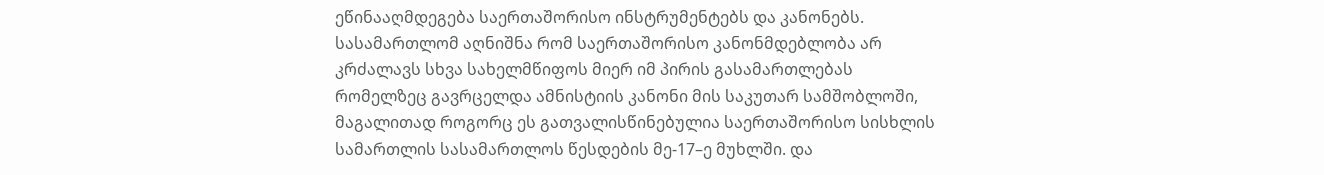ეწინააღმდეგება საერთაშორისო ინსტრუმენტებს და კანონებს. სასამართლომ აღნიშნა რომ საერთაშორისო კანონმდებლობა არ კრძალავს სხვა სახელმწიფოს მიერ იმ პირის გასამართლებას რომელზეც გავრცელდა ამნისტიის კანონი მის საკუთარ სამშობლოში, მაგალითად როგორც ეს გათვალისწინებულია საერთაშორისო სისხლის სამართლის სასამართლოს წესდების მე-17–ე მუხლში. და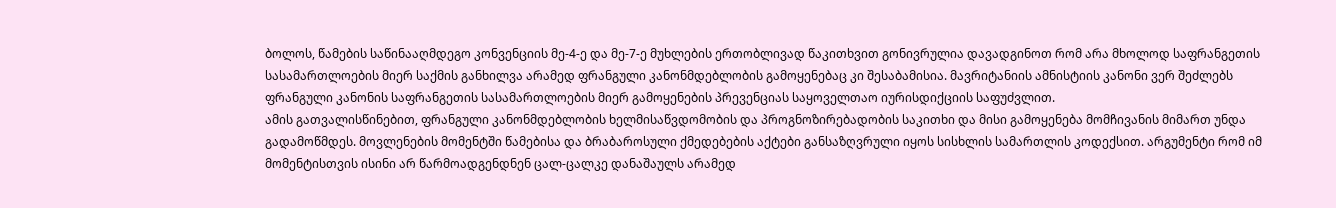ბოლოს, წამების საწინააღმდეგო კონვენციის მე-4-ე და მე-7-ე მუხლების ერთობლივად წაკითხვით გონივრულია დავადგინოთ რომ არა მხოლოდ საფრანგეთის სასამართლოების მიერ საქმის განხილვა არამედ ფრანგული კანონმდებლობის გამოყენებაც კი შესაბამისია. მავრიტანიის ამნისტიის კანონი ვერ შეძლებს ფრანგული კანონის საფრანგეთის სასამართლოების მიერ გამოყენების პრევენციას საყოველთაო იურისდიქციის საფუძვლით.
ამის გათვალისწინებით, ფრანგული კანონმდებლობის ხელმისაწვდომობის და პროგნოზირებადობის საკითხი და მისი გამოყენება მომჩივანის მიმართ უნდა გადამოწმდეს. მოვლენების მომენტში წამებისა და ბრაბაროსული ქმედებების აქტები განსაზღვრული იყოს სისხლის სამართლის კოდექსით. არგუმენტი რომ იმ მომენტისთვის ისინი არ წარმოადგენდნენ ცალ-ცალკე დანაშაულს არამედ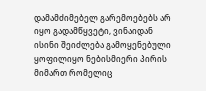დამამძიმებელ გარემოებებს არ იყო გადამწყვეტი, ვინაიდან ისინი შეიძლება გამოყენებული ყოფილიყო ნებისმიერი პირის მიმართ რომელიც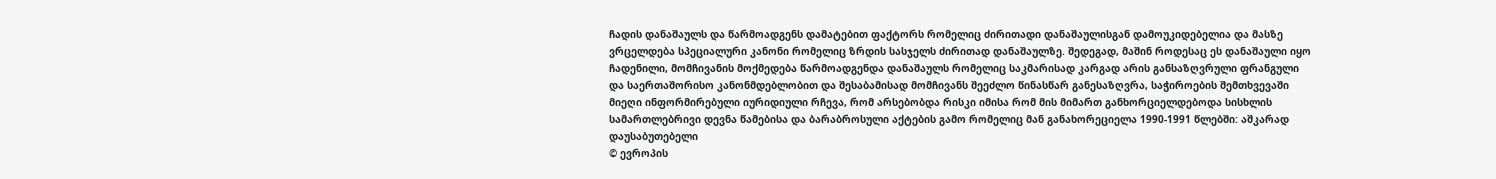ჩადის დანაშაულს და წარმოადგენს დამატებით ფაქტორს რომელიც ძირითადი დანაშაულისგან დამოუკიდებელია და მასზე ვრცელდება სპეციალური კანონი რომელიც ზრდის სასჯელს ძირითად დანაშაულზე. შედეგად, მაშინ როდესაც ეს დანაშაული იყო ჩადენილი, მომჩივანის მოქმედება წარმოადგენდა დანაშაულს რომელიც საკმარისად კარგად არის განსაზღვრული ფრანგული და საერთაშორისო კანონმდებლობით და შესაბამისად მომჩივანს შეეძლო წინასწარ განესაზღვრა, საჭიროების შემთხვევაში მიეღი ინფორმირებული იურიდიული რჩევა, რომ არსებობდა რისკი იმისა რომ მის მიმართ განხორციელდებოდა სისხლის სამართლებრივი დევნა წამებისა და ბარაბროსული აქტების გამო რომელიც მან განახორეციელა 1990-1991 წლებში: აშკარად დაუსაბუთებელი
© ევროპის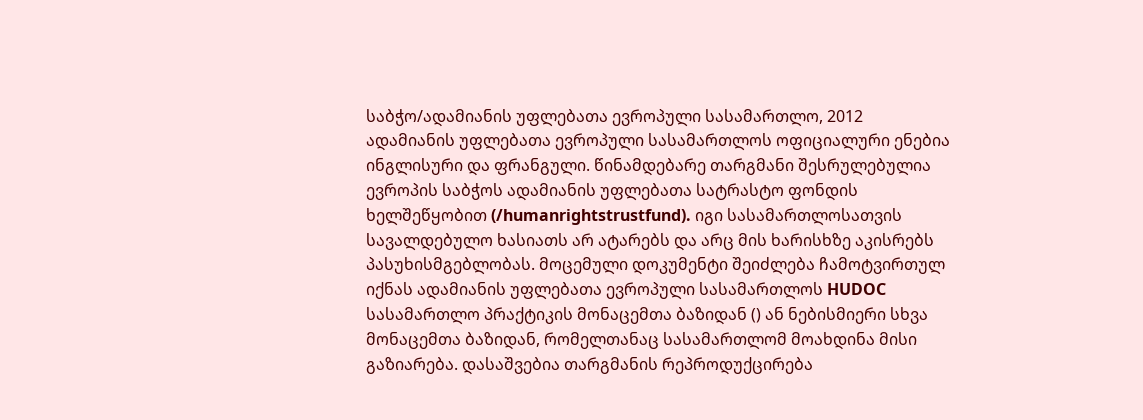საბჭო/ადამიანის უფლებათა ევროპული სასამართლო, 2012
ადამიანის უფლებათა ევროპული სასამართლოს ოფიციალური ენებია ინგლისური და ფრანგული. წინამდებარე თარგმანი შესრულებულია ევროპის საბჭოს ადამიანის უფლებათა სატრასტო ფონდის ხელშეწყობით (/humanrightstrustfund). იგი სასამართლოსათვის სავალდებულო ხასიათს არ ატარებს და არც მის ხარისხზე აკისრებს პასუხისმგებლობას. მოცემული დოკუმენტი შეიძლება ჩამოტვირთულ იქნას ადამიანის უფლებათა ევროპული სასამართლოს HUDOC სასამართლო პრაქტიკის მონაცემთა ბაზიდან () ან ნებისმიერი სხვა მონაცემთა ბაზიდან, რომელთანაც სასამართლომ მოახდინა მისი გაზიარება. დასაშვებია თარგმანის რეპროდუქცირება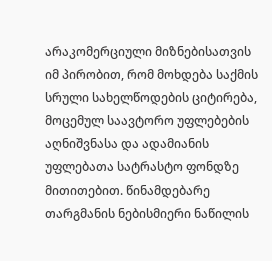არაკომერციული მიზნებისათვის იმ პირობით, რომ მოხდება საქმის სრული სახელწოდების ციტირება, მოცემულ საავტორო უფლებების აღნიშვნასა და ადამიანის უფლებათა სატრასტო ფონდზე მითითებით. წინამდებარე თარგმანის ნებისმიერი ნაწილის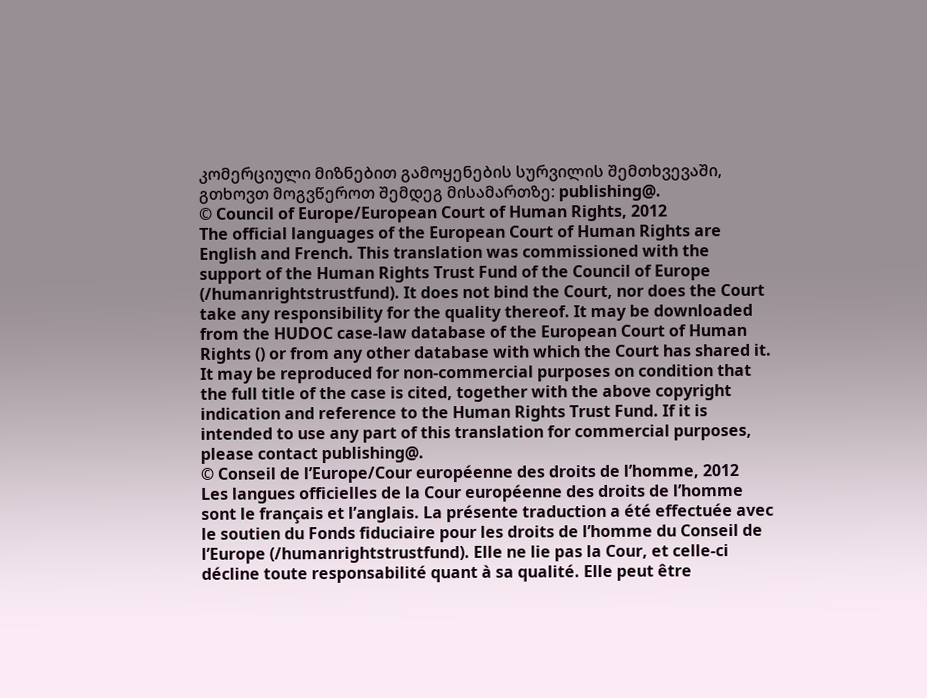კომერციული მიზნებით გამოყენების სურვილის შემთხვევაში, გთხოვთ მოგვწეროთ შემდეგ მისამართზე: publishing@.
© Council of Europe/European Court of Human Rights, 2012
The official languages of the European Court of Human Rights are English and French. This translation was commissioned with the support of the Human Rights Trust Fund of the Council of Europe (/humanrightstrustfund). It does not bind the Court, nor does the Court take any responsibility for the quality thereof. It may be downloaded from the HUDOC case-law database of the European Court of Human Rights () or from any other database with which the Court has shared it. It may be reproduced for non-commercial purposes on condition that the full title of the case is cited, together with the above copyright indication and reference to the Human Rights Trust Fund. If it is intended to use any part of this translation for commercial purposes, please contact publishing@.
© Conseil de l’Europe/Cour européenne des droits de l’homme, 2012
Les langues officielles de la Cour européenne des droits de l’homme sont le français et l’anglais. La présente traduction a été effectuée avec le soutien du Fonds fiduciaire pour les droits de l’homme du Conseil de l’Europe (/humanrightstrustfund). Elle ne lie pas la Cour, et celle-ci décline toute responsabilité quant à sa qualité. Elle peut être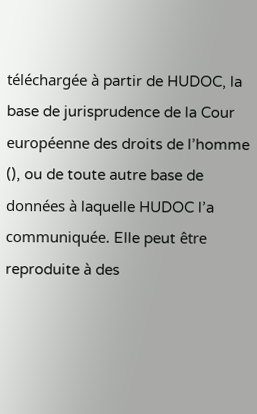téléchargée à partir de HUDOC, la base de jurisprudence de la Cour européenne des droits de l’homme (), ou de toute autre base de données à laquelle HUDOC l’a communiquée. Elle peut être reproduite à des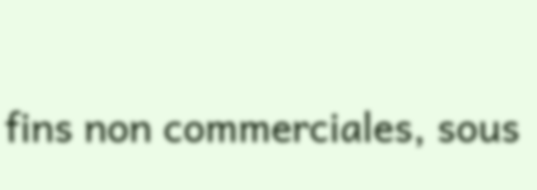fins non commerciales, sous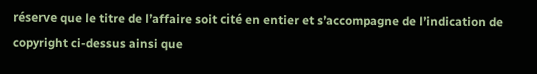réserve que le titre de l’affaire soit cité en entier et s’accompagne de l’indication de copyright ci-dessus ainsi que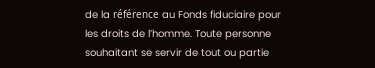de la référence au Fonds fiduciaire pour les droits de l’homme. Toute personne souhaitant se servir de tout ou partie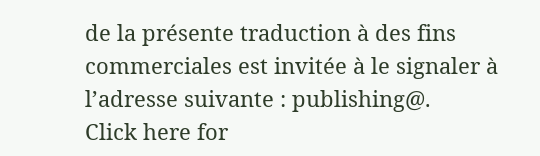de la présente traduction à des fins commerciales est invitée à le signaler à l’adresse suivante : publishing@.
Click here for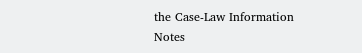the Case-Law Information Notes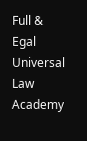Full & Egal Universal Law Academy